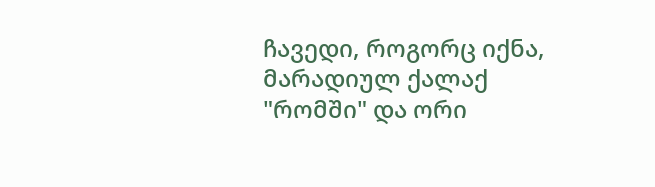ჩავედი, როგორც იქნა, მარადიულ ქალაქ "რომში" და ორი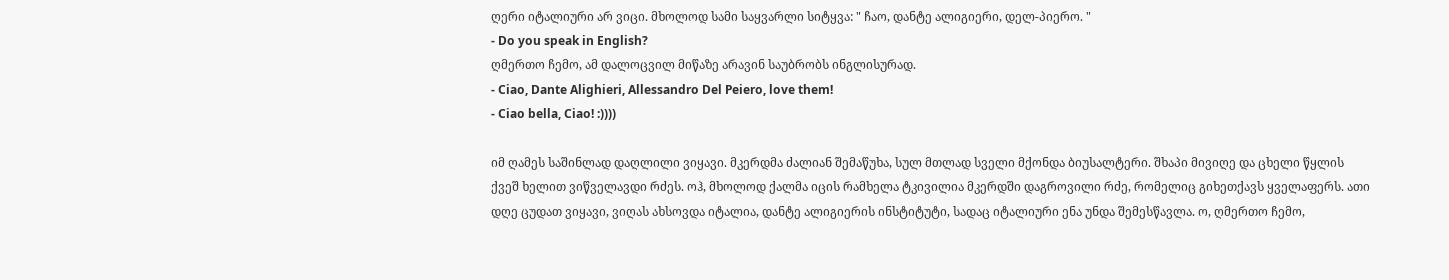ღერი იტალიური არ ვიცი. მხოლოდ სამი საყვარლი სიტყვა: " ჩაო, დანტე ალიგიერი, დელ-პიერო. "
- Do you speak in English?
ღმერთო ჩემო, ამ დალოცვილ მიწაზე არავინ საუბრობს ინგლისურად.
- Ciao, Dante Alighieri, Allessandro Del Peiero, love them!
- Ciao bella, Ciao! :))))

იმ ღამეს საშინლად დაღლილი ვიყავი. მკერდმა ძალიან შემაწუხა, სულ მთლად სველი მქონდა ბიუსალტერი. შხაპი მივიღე და ცხელი წყლის ქვეშ ხელით ვიწველავდი რძეს. ოჰ, მხოლოდ ქალმა იცის რამხელა ტკივილია მკერდში დაგროვილი რძე, რომელიც გიხეთქავს ყველაფერს. ათი დღე ცუდათ ვიყავი, ვიღას ახსოვდა იტალია, დანტე ალიგიერის ინსტიტუტი, სადაც იტალიური ენა უნდა შემესწავლა. ო, ღმერთო ჩემო,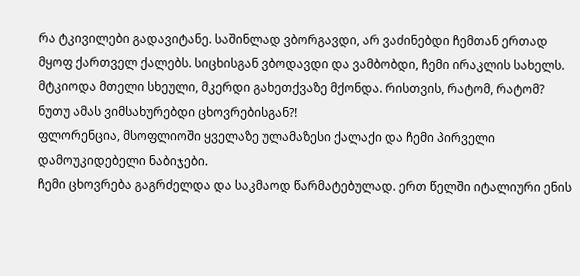რა ტკივილები გადავიტანე. საშინლად ვბორგავდი, არ ვაძინებდი ჩემთან ერთად მყოფ ქართველ ქალებს. სიცხისგან ვბოდავდი და ვამბობდი, ჩემი ირაკლის სახელს. მტკიოდა მთელი სხეული, მკერდი გახეთქვაზე მქონდა. რისთვის, რატომ, რატომ? ნუთუ ამას ვიმსახურებდი ცხოვრებისგან?!
ფლორენცია, მსოფლიოში ყველაზე ულამაზესი ქალაქი და ჩემი პირველი დამოუკიდებელი ნაბიჯები.
ჩემი ცხოვრება გაგრძელდა და საკმაოდ წარმატებულად. ერთ წელში იტალიური ენის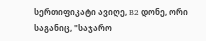სერთიფიკატი ავიღე, B2 დონე, ორი საგანიც, "საჯარო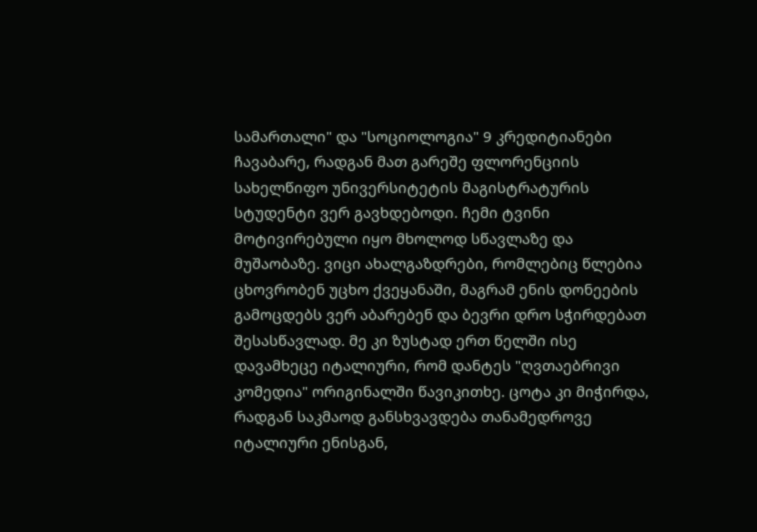სამართალი" და "სოციოლოგია" 9 კრედიტიანები ჩავაბარე, რადგან მათ გარეშე ფლორენციის სახელწიფო უნივერსიტეტის მაგისტრატურის სტუდენტი ვერ გავხდებოდი. ჩემი ტვინი მოტივირებული იყო მხოლოდ სწავლაზე და მუშაობაზე. ვიცი ახალგაზდრები, რომლებიც წლებია ცხოვრობენ უცხო ქვეყანაში, მაგრამ ენის დონეების გამოცდებს ვერ აბარებენ და ბევრი დრო სჭირდებათ შესასწავლად. მე კი ზუსტად ერთ წელში ისე დავამხეცე იტალიური, რომ დანტეს "ღვთაებრივი კომედია" ორიგინალში წავიკითხე. ცოტა კი მიჭირდა, რადგან საკმაოდ განსხვავდება თანამედროვე იტალიური ენისგან,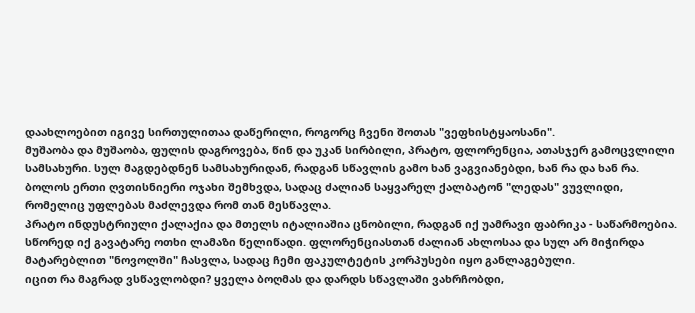დაახლოებით იგივე სირთულითაა დაწერილი, როგორც ჩვენი შოთას "ვეფხისტყაოსანი".
მუშაობა და მუშაობა, ფულის დაგროვება, წინ და უკან სირბილი, პრატო, ფლორენცია, ათასჯერ გამოცვლილი სამსახური. სულ მაგდებდნენ სამსახურიდან, რადგან სწავლის გამო ხან ვაგვიანებდი, ხან რა და ხან რა. ბოლოს ერთი ღვთისნიერი ოჯახი შემხვდა, სადაც ძალიან საყვარელ ქალბატონ "ლედას" ვუვლიდი, რომელიც უფლებას მაძლევდა რომ თან მესწავლა.
პრატო ინდუსტრიული ქალაქია და მთელს იტალიაშია ცნობილი, რადგან იქ უამრავი ფაბრიკა - საწარმოებია. სწორედ იქ გავატარე ოთხი ლამაზი წელიწადი. ფლორენციასთან ძალიან ახლოსაა და სულ არ მიჭირდა მატარებლით "ნოვოლში" ჩასვლა, სადაც ჩემი ფაკულტეტის კორპუსები იყო განლაგებული.
იცით რა მაგრად ვსწავლობდი? ყველა ბოღმას და დარდს სწავლაში ვახრჩობდი,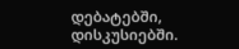დებატებში, დისკუსიებში.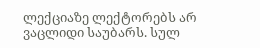ლექციაზე ლექტორებს არ ვაცლიდი საუბარს. სულ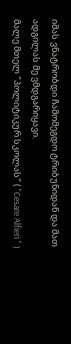იმას ვნატრობდი ჩამომეგდო ტრიბუნიდან და მათ ადგილას მე ვმდგარიყავი.
მალე მთელ "პოლიტიკურ სკოლას" ( "Cesare Alfieri " )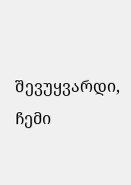შევუყვარდი, ჩემი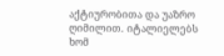აქტიურობითა და უაზრო ღიმილით. იტალიელებს ხომ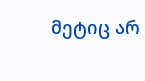მეტიც არ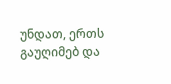უნდათ, ერთს გაუღიმებ და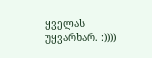ყველას უყვარხარ. :))))